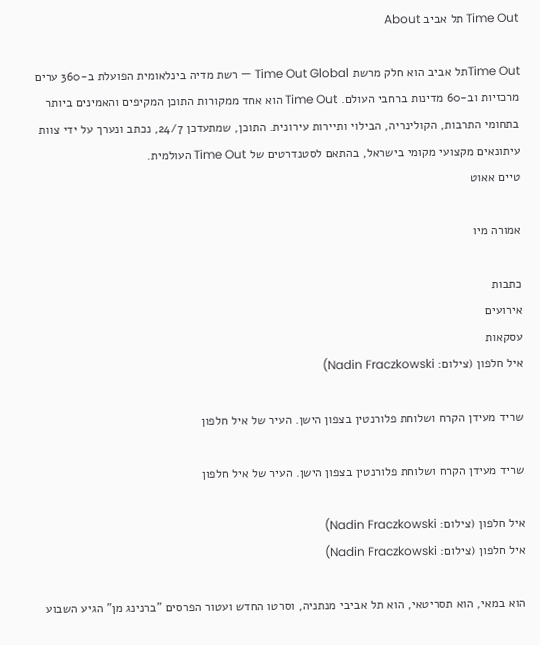Time Out תל אביב About

Time Outתל אביב הוא חלק מרשת Time Out Global — רשת מדיה בינלאומית הפועלת ב-360 ערים מרכזיות וב-60 מדינות ברחבי העולם. Time Out הוא אחד ממקורות התוכן המקיפים והאמינים ביותר בתחומי התרבות, הקולינריה, הבילוי ותיירות עירונית. התוכן, שמתעדכן 24/7, נכתב ונערך על ידי צוות עיתונאים מקצועי מקומי בישראל, בהתאם לסטנדרטים של Time Out העולמית.
טיים אאוט

אמורה מיו

כתבות
אירועים
עסקאות
איל חלפון (צילום: Nadin Fraczkowski)

שריד מעידן הקרח ושלוחת פלורנטין בצפון הישן. העיר של איל חלפון

שריד מעידן הקרח ושלוחת פלורנטין בצפון הישן. העיר של איל חלפון

איל חלפון (צילום: Nadin Fraczkowski)
איל חלפון (צילום: Nadin Fraczkowski)

הוא במאי, הוא תסריטאי, הוא תל אביבי מנתניה, וסרטו החדש ועטור הפרסים "ברנינג מן" הגיע השבוע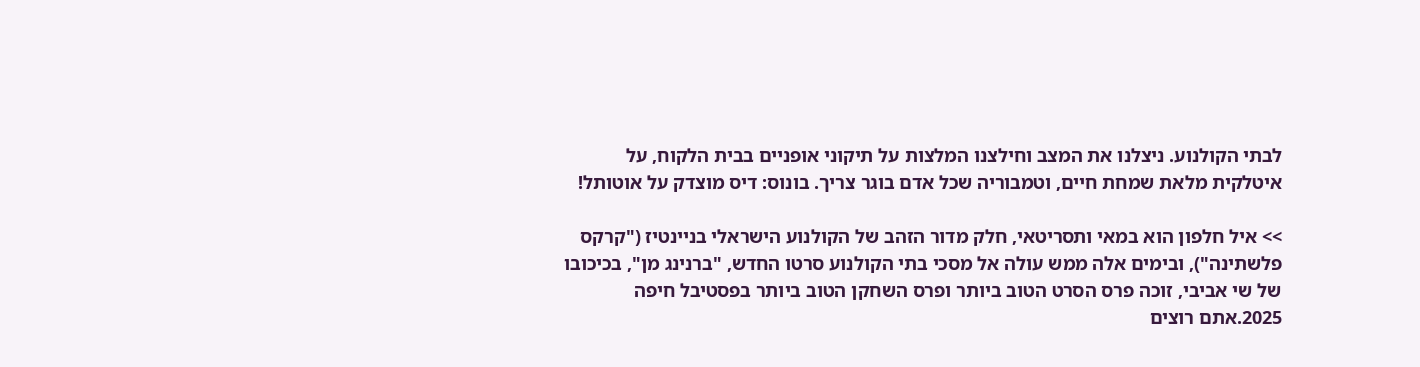לבתי הקולנוע. ניצלנו את המצב וחילצנו המלצות על תיקוני אופניים בבית הלקוח, על איטלקית מלאת שמחת חיים, וטמבוריה שכל אדם בוגר צריך. בונוס: דיס מוצדק על אוטותל!

>> איל חלפון הוא במאי ותסריטאי, חלק מדור הזהב של הקולנוע הישראלי בניינטיז ("קרקס פלשתינה"), ובימים אלה ממש עולה אל מסכי בתי הקולנוע סרטו החדש, "ברנינג מן", בכיכובו של שי אביבי, זוכה פרס הסרט הטוב ביותר ופרס השחקן הטוב ביותר בפסטיבל חיפה 2025.אתם רוצים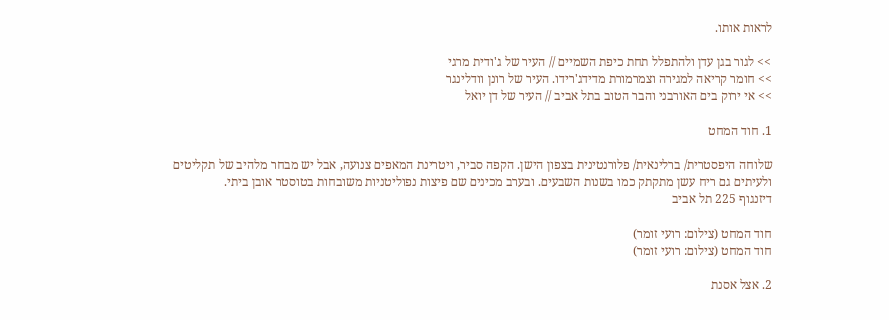לראות אותו.

>> לגור בגן עדן ולהתפלל תחת כיפת השמיים // העיר של ג'ודית מרגי
>> חומר קריאה למגירה וצמרמורת מדידג'רידו. העיר של רונן וודלינגר
>> אי ירוק בים האורבני והבר הטוב בתל אביב // העיר של דן יואל

1. חוד המחט

שלוחה היפסטרית/ ברלינאית/ פלורנטינית בצפון הישן. הקפה סביר, ויטרינת המאפים צנועה, אבל יש מבחר מלהיב של תקליטים ולעיתים גם ריח עשן מתקתק כמו בשנות השבעים. ובערב מכינים שם פיצות נפוליטניות משובחות בטוסטר אובן ביתי.
דיזנגוף 225 תל אביב

חוד המחט (צילום: רועי זומר)
חוד המחט (צילום: רועי זומר)

2. אצל אסנת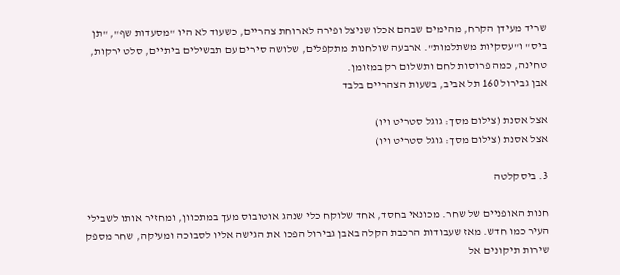שריד מעידן הקרח, מהימים שבהם אכלו שניצל ופירה לארוחת צהריים, כשעוד לא היו "מסעדות שף", "תן ביס" ו"עסקיות משתלמות". ארבעה שולחנות מתקפלים, שלושה סירים עם תבשילים ביתיים, סלט ירקות, טחינה, כמה פרוסות לחם ותשלום רק במזומן.
אבן גבירול 160 תל אביב, בשעות הצהריים בלבד

אצל אסנת (צילום מסך: גוגל סטריט ויו)
אצל אסנת (צילום מסך: גוגל סטריט ויו)

3. ביסקלטה

חנות האופניים של שחר. מכונאי בחסד, אחד שלוקח כלי שנהג אוטובוס מעך במתכוון, ומחזיר אותו לשבילי העיר כמו חדש. מאז שעבודות הרכבת הקלה באבן גבירול הפכו את הגישה אליו לסבוכה ומעיקה, שחר מספק שירות תיקונים אל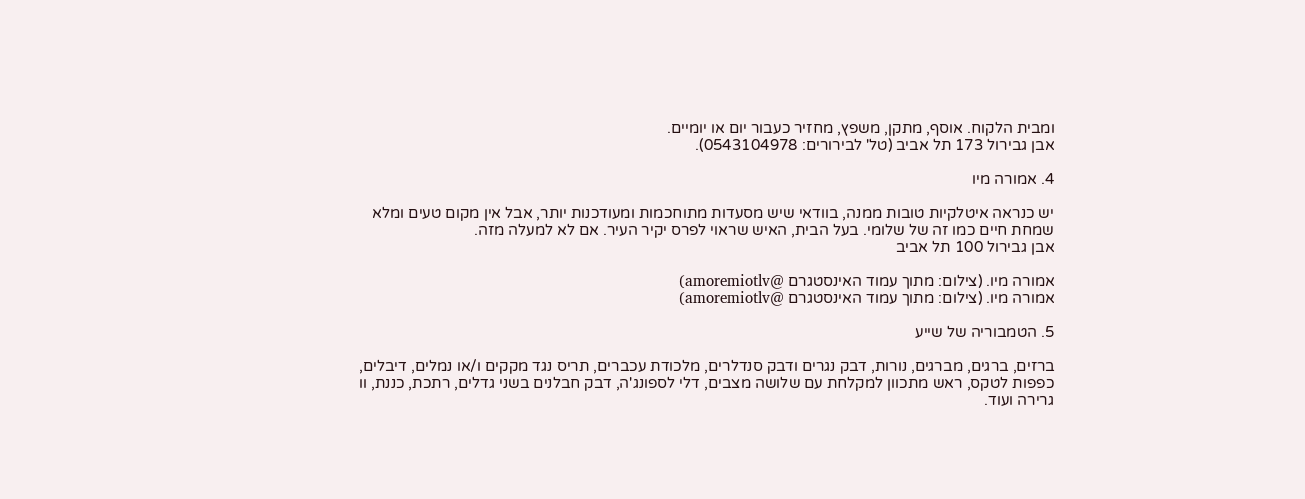ומבית הלקוח. אוסף, מתקן, משפץ, מחזיר כעבור יום או יומיים.
אבן גבירול 173 תל אביב (טל' לבירורים: 0543104978).

4. אמורה מיו

יש כנראה איטלקיות טובות ממנה, בוודאי שיש מסעדות מתוחכמות ומעודכנות יותר, אבל אין מקום טעים ומלא שמחת חיים כמו זה של שלומי. בעל הבית, האיש שראוי לפרס יקיר העיר. אם לא למעלה מזה.
אבן גבירול 100 תל אביב

אמורה מיו. (צילום: מתוך עמוד האינסטגרם @amoremiotlv)
אמורה מיו. (צילום: מתוך עמוד האינסטגרם @amoremiotlv)

5. הטמבוריה של שייע

ברזים, ברגים, מברגים, נורות, דבק נגרים ודבק סנדלרים, מלכודת עכברים, תריס נגד מקקים ו/או נמלים, דיבלים, כפפות לטקס, ראש מתכוון למקלחת עם שלושה מצבים, דלי לספונג'ה, דבק חבלנים בשני גדלים, רתכת, כננת, וו גרירה ועוד.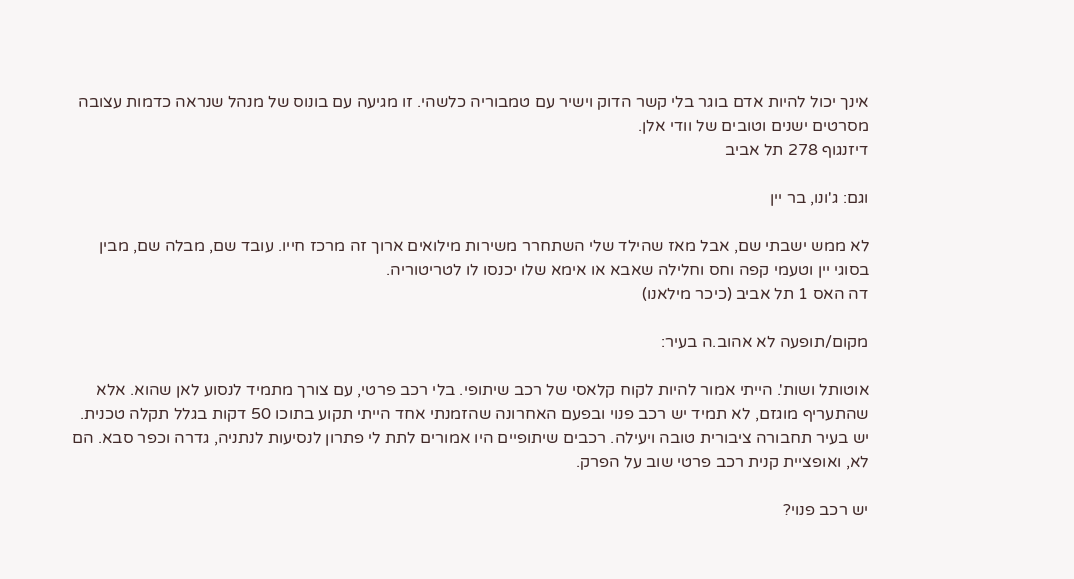אינך יכול להיות אדם בוגר בלי קשר הדוק וישיר עם טמבוריה כלשהי. זו מגיעה עם בונוס של מנהל שנראה כדמות עצובה מסרטים ישנים וטובים של וודי אלן.
דיזנגוף 278 תל אביב

וגם: ג'ונו, בר יין

לא ממש ישבתי שם, אבל מאז שהילד שלי השתחרר משירות מילואים ארוך זה מרכז חייו. עובד שם, מבלה שם, מבין בסוגי יין וטעמי קפה וחס וחלילה שאבא או אימא שלו יכנסו לו לטריטוריה.
דה האס 1 תל אביב (כיכר מילאנו)

מקום/תופעה לא אהוב.ה בעיר:

אוטותל ושות'. הייתי אמור להיות לקוח קלאסי של רכב שיתופי. בלי רכב פרטי, עם צורך מתמיד לנסוע לאן שהוא. אלא שהתעריף מוגזם, לא תמיד יש רכב פנוי ובפעם האחרונה שהזמנתי אחד הייתי תקוע בתוכו 50 דקות בגלל תקלה טכנית. יש בעיר תחבורה ציבורית טובה ויעילה. רכבים שיתופיים היו אמורים לתת לי פתרון לנסיעות לנתניה, גדרה וכפר סבא. הם לא, ואופציית קנית רכב פרטי שוב על הפרק.

יש רכב פנוי?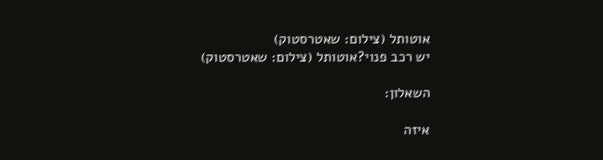אוטותל (צילום: שאטרסטוק)
יש רכב פנוי?אוטותל (צילום: שאטרסטוק)

השאלון:

איזה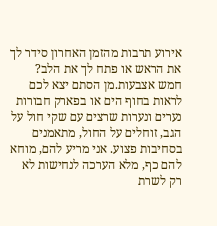אירוע תרבות מהזמן האחרון סידר לך את הראש או פתח לך את הלב?
חמש אצבעות.מן הסתם יצא לכם לראות בחוף הים או בפארק חבורות נערים ונערות שרצים עם שקי חול על הגב, זוחלים על החול, מתאמנים בסחיבות פצוע. אני מריע להם, מוחא להם כף, מלא הערכה לנחישות לא רק לשרת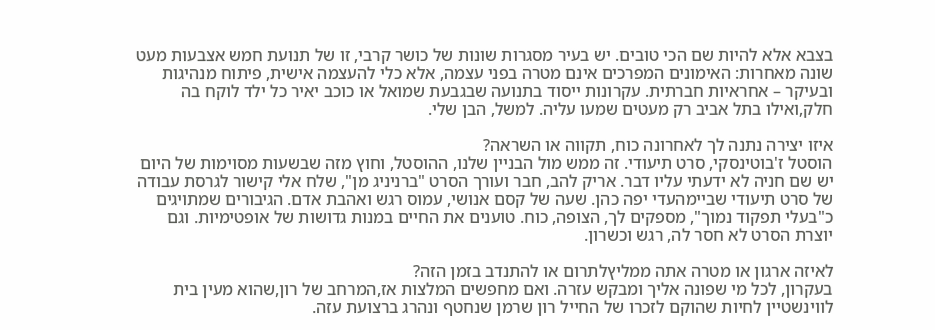בצבא אלא להיות שם הכי טובים. יש בעיר מסגרות שונות של כושר קרבי, זו של תנועת חמש אצבעות מעט שונה מאחרות: האימונים המפרכים אינם מטרה בפני עצמה, אלא כלי להעצמה אישית, פיתוח מנהיגות ובעיקר – אחראיות חברתית. עקרונות ייסוד בתנועה שבגבעת שמואל או כוכב יאיר כל ילד לוקח בה חלק,ואילו בתל אביב רק מעטים שמעו עליה. למשל, הבן שלי.

איזו יצירה נתנה לך לאחרונה כוח, תקווה או השראה?
הוסטל ז'בוטינסקי, סרט תיעודי. זה ממש מול הבניין שלנו, ההוסטל, וחוץ מזה שבשעות מסוימות של היום יש שם חניה לא ידעתי עליו דבר. אריק להב, חבר ועורך הסרט "ברניניג מן", שלח אלי קישור לגרסת עבודה של סרט תיעודי שביימהעדי יפה כהן. שעה של קסם אנושי, עמוס רגש ואהבת אדם. הגיבורים שמתויגים כ"בעלי תפקוד נמוך", מספקים לך, הצופה, כוח. טוענים את החיים במנות גדושות של אופטימיות. וגם יוצרת הסרט לא חסר לה, רגש וכשרון.

לאיזה ארגון או מטרה אתה ממליץלתרום או להתנדב בזמן הזה?
בעקרון, לכל מי שפונה אליך ומבקש עזרה. ואם מחפשים המלצות אז,המרחב של רון,שהוא מעין בית לווינשטיין לחיות שהוקם לזכרו של החייל רון שרמן שנחטף ונהרג ברצועת עזה.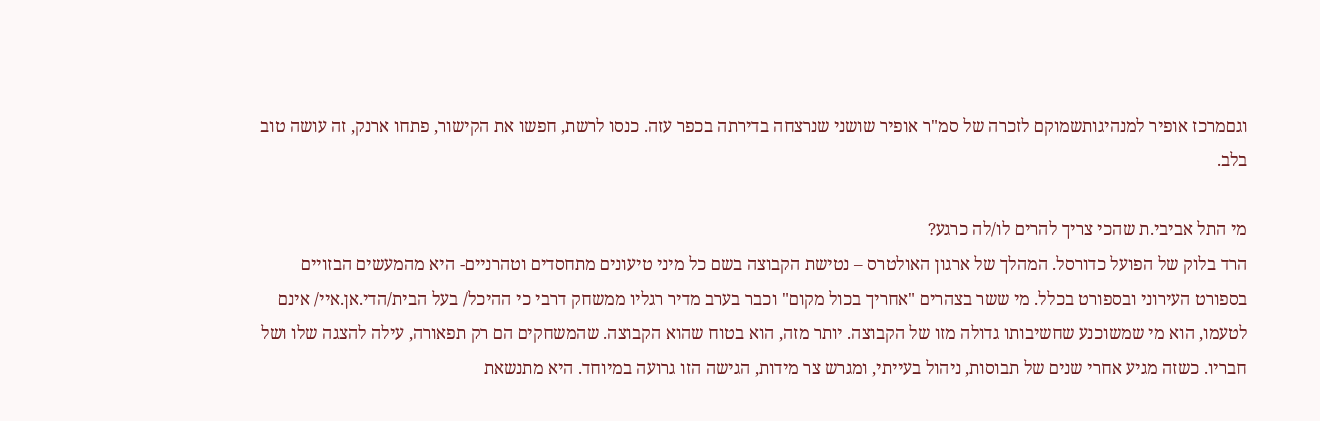וגםמרכז אופיר למנהיגותשמוקם לזכרה של סמ"ר אופיר שושני שנרצחה בדירתה בכפר עזה. כנסו לרשת, חפשו את הקישור, פתחו ארנק, זה עושה טוב בלב.

מי התל אביבי.ת שהכי צריך להרים לו/לה כרגע?
הרד בלוק של הפועל כדורסל. המהלך של ארגון האולטרס – נטישת הקבוצה בשם כל מיני טיעונים מתחסדים וטהרניים- היא מהמעשים הבזויים בספורט העירוני ובספורט בכלל. מי ששר בצהרים "אחריך בכול מקום" וכבר בערב מדיר רגליו ממשחק דרבי כי ההיכל/ בעל הבית/הדי.אן.איי/ אינם לטעמו, הוא מי שמשוכנע שחשיבותו גדולה מזו של הקבוצה. יותר מזה, הוא בטוח שהוא הקבוצה. שהמשחקים הם רק תפאורה, עילה להצגה שלו ושל חבריו. כשזה מגיע אחרי שנים של תבוסות, ניהול בעייתי, ומגרש צר מידות, הגישה הזו גרועה במיוחד. היא מתנשאת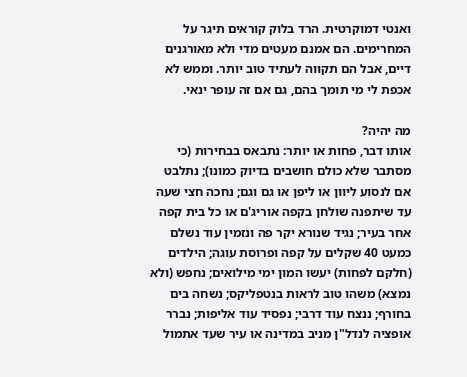ואנטי דמוקרטית. הרד בלוק קוראים תיגר על המחרימים. הם אמנם מעטים מדי ולא מאורגנים דיים, אבל הם תקווה לעתיד טוב יותר. וממש לא אכפת לי מי תומך בהם, גם אם זה עופר ינאי.

מה יהיה?
אותו דבר, פחות או יותר: נתבאס בבחירות (כי מסתבר שלא כולם חושבים בדיוק כמונו); נתלבט אם לנסוע ליוון או ליפן או גם וגם; נחכה חצי שעה עד שיתפנה שולחן בקפה אוריג'ם או כל בית קפה אחר בעיר; נגיד שנורא יקר פה ונזמין עוד נשלם כמעט 40 שקלים על קפה ופרוסת עוגה; הילדים (חלקם לפחות) יעשו המון ימי מילואים; נחפש (ולא נמצא) משהו טוב לראות בנטפליקס; נשחה בים בחורף; ננצח עוד דרבי; נפסיד עוד אליפות; נברר אופציה לנדל"ן מניב במדינה או עיר שעד אתמול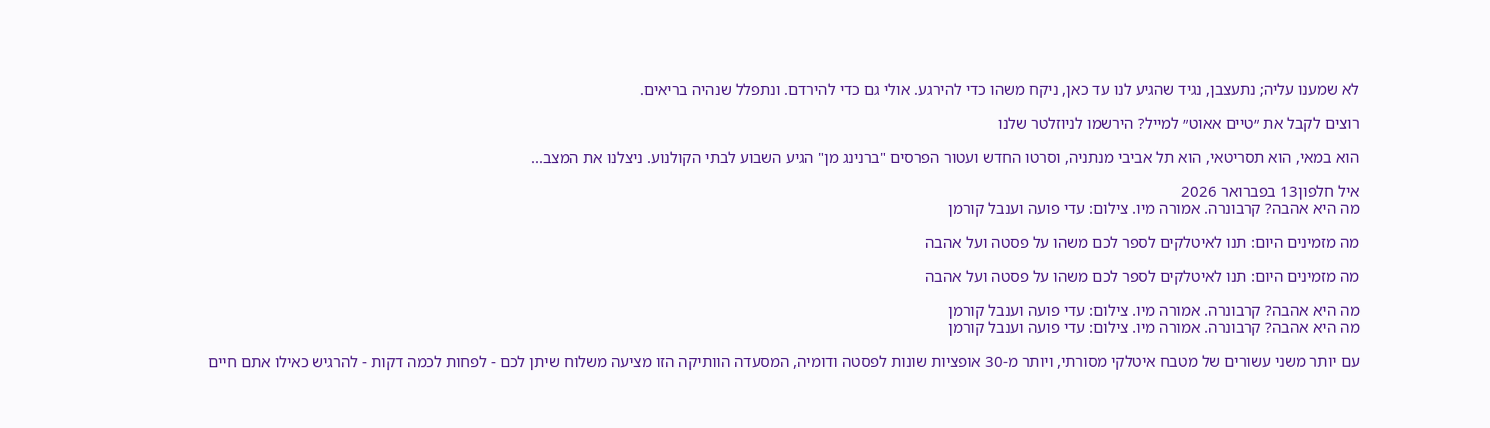לא שמענו עליה; נתעצבן, נגיד שהגיע לנו עד כאן, ניקח משהו כדי להירגע. אולי גם כדי להירדם. ונתפלל שנהיה בריאים.

רוצים לקבל את ״טיים אאוט״ למייל? הירשמו לניוזלטר שלנו

הוא במאי, הוא תסריטאי, הוא תל אביבי מנתניה, וסרטו החדש ועטור הפרסים "ברנינג מן" הגיע השבוע לבתי הקולנוע. ניצלנו את המצב...

איל חלפון13 בפברואר 2026
מה היא אהבה? קרבונרה. אמורה מיו. צילום: עדי פועה וענבל קורמן

מה מזמינים היום: תנו לאיטלקים לספר לכם משהו על פסטה ועל אהבה

מה מזמינים היום: תנו לאיטלקים לספר לכם משהו על פסטה ועל אהבה

מה היא אהבה? קרבונרה. אמורה מיו. צילום: עדי פועה וענבל קורמן
מה היא אהבה? קרבונרה. אמורה מיו. צילום: עדי פועה וענבל קורמן

עם יותר משני עשורים של מטבח איטלקי מסורתי, ויותר מ-30 אופציות שונות לפסטה ודומיה, המסעדה הוותיקה הזו מציעה משלוח שיתן לכם - לפחות לכמה דקות - להרגיש כאילו אתם חיים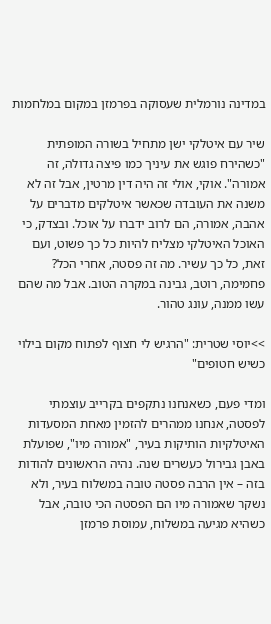במדינה נורמלית שעסוקה בפרמזן במקום במלחמות

שיר עם איטלקי ישן מתחיל בשורה המופתית "כשהירח פוגש את עיניך כמו פיצה גדולה, זה אמורה". אוקי, אולי זה היה דין מרטין, אבל זה לא משנה את העובדה שכאשר איטלקים מדברים על אהבה, אמורה, הם לרוב ידברו על אוכל. ובצדק, כי האוכל האיטלקי מצליח להיות כל כך פשוט, ועם זאת, כל כך עשיר. מה זה פסטה, אחרי הכל? פחמימה, רוטב, גבינה במקרה הטוב. אבל מה שהם עשו ממנה, עונג טהור.

>>יוסי שטרית: "הרגיש לי חצוף לפתוח מקום בילוי כשיש חטופים"

ומדי פעם, כשאנחנו נתקפים בקרייב עוצמתי לפסטה, אנחנו ממהרים להזמין מאחת המסעדות האיטלקיות הותיקות בעיר, "אמורה מיו", שפועלת באבן גבירול כעשרים שנה. נהיה הראשונים להודות בזה – אין הרבה פסטה טובה במשלוח בעיר, ולא נשקר שאמורה מיו הם הפסטה הכי טובה, אבל כשהיא מגיעה במשלוח, עמוסת פרמזן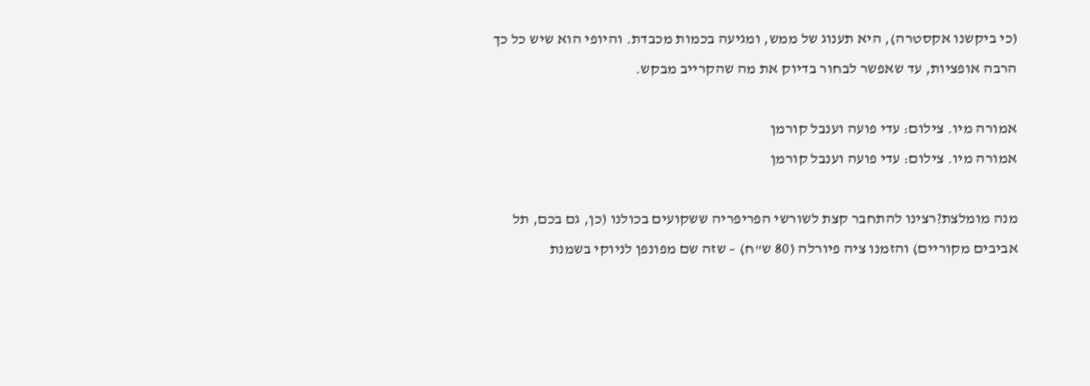(כי ביקשנו אקסטרה), היא תענוג של ממש, ומגיעה בכמות מכבדת. והיופי הוא שיש כל כך הרבה אופציות, עד שאפשר לבחור בדיוק את מה שהקרייב מבקש.

אמורה מיו. צילום: עדי פועה וענבל קורמן
אמורה מיו. צילום: עדי פועה וענבל קורמן

מנה מומלצת?רצינו להתחבר קצת לשורשי הפריפריה ששקועים בכולנו (כן, גם בכם, תל אביבים מקוריים) והזמנו ציה פיורלה (80 ש"ח) – שזה שם מפונפן לניוקי בשמנת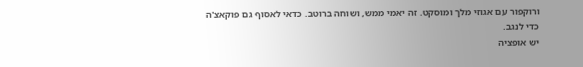ורוקפור עם אגוזי מלך ומוסקט. זה יאמי ממש, ושוחה ברוטב. כדאי לאסוף גם פוקאצ'ה כדי לנגב.
יש אופציה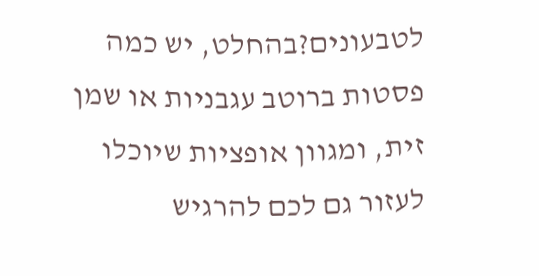לטבעונים?בהחלט, יש כמה פסטות ברוטב עגבניות או שמן זית, ומגוון אופציות שיוכלו לעזור גם לכם להרגיש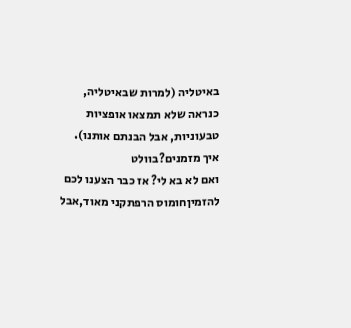באיטליה (למרות שבאיטליה, כנראה שלא תמצאו אופציות טבעוניות, אבל הבנתם אותנו).
איך מזמנים?בוולט
ואם לא בא לי? אז כבר הצענו לכם להזמיןחומוס הרפתקני מאוד,אבל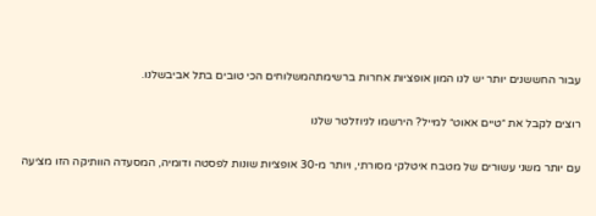עבור החששנים יותר יש לנו המון אופציות אחרות ברשימתהמשלוחים הכי טובים בתל אביבשלנו.

רוצים לקבל את ״טיים אאוט״ למייל? הירשמו לניוזלטר שלנו

עם יותר משני עשורים של מטבח איטלקי מסורתי, ויותר מ-30 אופציות שונות לפסטה ודומיה, המסעדה הוותיקה הזו מציעה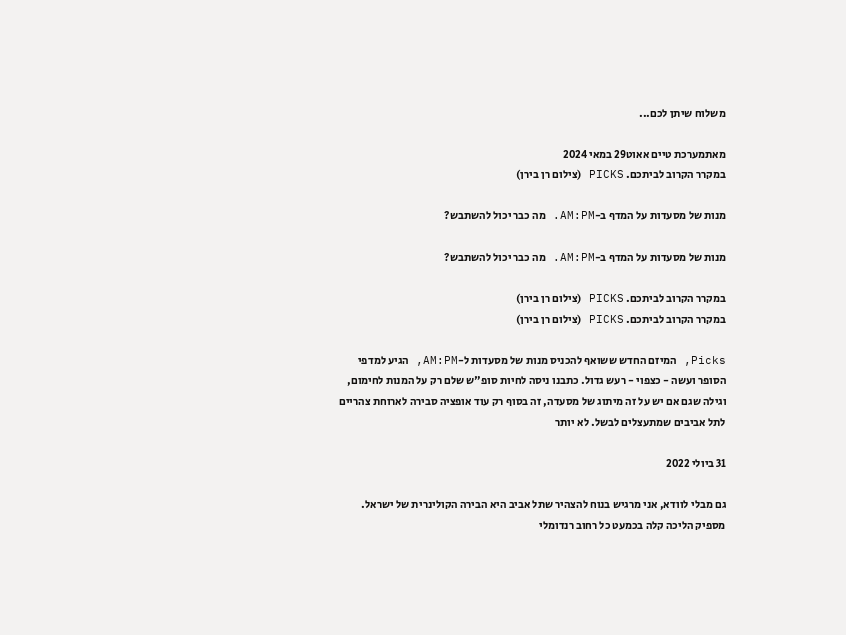משלוח שיתן לכם...

מאתמערכת טיים אאוט29 במאי 2024
במקרר הקרוב לביתכם. PICKS (צילום רן בירן)

מנות של מסעדות על המדף ב-AM:PM. מה כבר יכול להשתבש?

מנות של מסעדות על המדף ב-AM:PM. מה כבר יכול להשתבש?

במקרר הקרוב לביתכם. PICKS (צילום רן בירן)
במקרר הקרוב לביתכם. PICKS (צילום רן בירן)

Picks, המיזם החדש ששואף להכניס מנות של מסעדות ל-AM:PM, הגיע למדפי הסופר ועשה - כצפוי - רעש גדול. כתבנו ניסה לחיות סופ"ש שלם רק על המנות לחימום, וגילה שגם אם יש על זה מיתוג של מסעדה, זה בסוף רק עוד אופציה סבירה לארוחת צהריים לתל אביבים שמתעצלים לבשל. לא יותר

31 ביולי 2022

גם מבלי לוודא, אני מרגיש בנוח להצהיר שתל אביב היא הבירה הקולינרית של ישראל. מספיק הליכה קלה בכמעט כל רחוב רנדומלי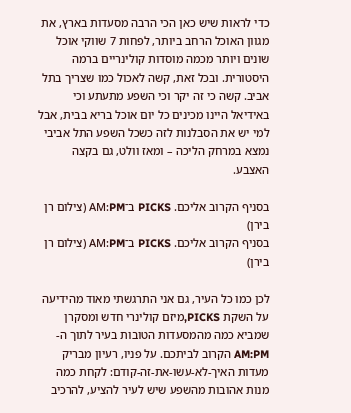כדי לראות שיש כאן הכי הרבה מסעדות בארץ, את מגוון האוכל הרחב ביותר, לפחות 7 שווקי אוכל שונים ויותר מכמה מוסדות קולינריים ברמה היסטורית. ובכל זאת, קשה לאכול כמו שצריך בתל אביב. קשה כי זה יקר וכי השפע מתעתע וכי באידיאל היינו מכינים כל יום אוכל בריא בבית, אבל למי יש את הסבלנות לזה כשכל השפע התל אביבי נמצא במרחק הליכה – ומאז וולט, גם בקצה האצבע.

בסניף הקרוב אליכם. PICKS ב־AM:PM (צילום רן בירן)
בסניף הקרוב אליכם. PICKS ב־AM:PM (צילום רן בירן)

לכן כמו כל העיר, גם אני התרגשתי מאוד מהידיעה על השקת PICKS,מיזם קולינרי חדש ומסקרן שמביא כמה מהמסעדות הטובות בעיר לתוך ה-AM:PM הקרוב לביתכם. על פניו, רעיון מבריק מעדות האיך-לא-עשו-את-זה-קודם: לקחת כמה מנות אהובות מהשפע שיש לעיר להציע, להרכיב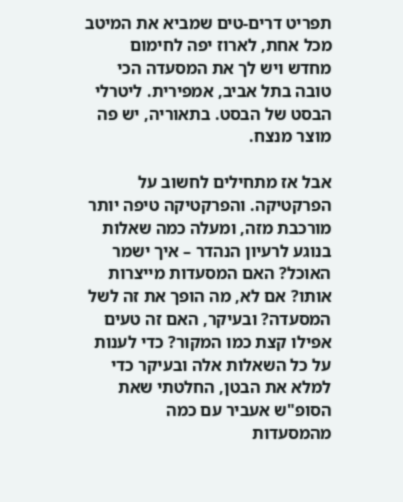תפריט דרים-טים שמביא את המיטב מכל אחת, לארוז יפה לחימום מחדש ויש לך את המסעדה הכי טובה בתל אביב, אמפירית. ליטרלי הבסט של הבסט. בתאוריה, יש פה מוצר מנצח.

אבל אז מתחילים לחשוב על הפרקטיקה. והפרקטיקה טיפה יותר מורכבת מזה, ומעלה כמה שאלות בנוגע לרעיון הנהדר – איך ישמר האוכל? האם המסעדות מייצרות אותו? אם לא, מה הופך את זה לשל המסעדה? ובעיקר, האם זה טעים אפילו קצת כמו המקור? כדי לענות על כל השאלות אלה ובעיקר כדי למלא את הבטן, החלטתי שאת הסופ"ש אעביר עם כמה מהמסעדות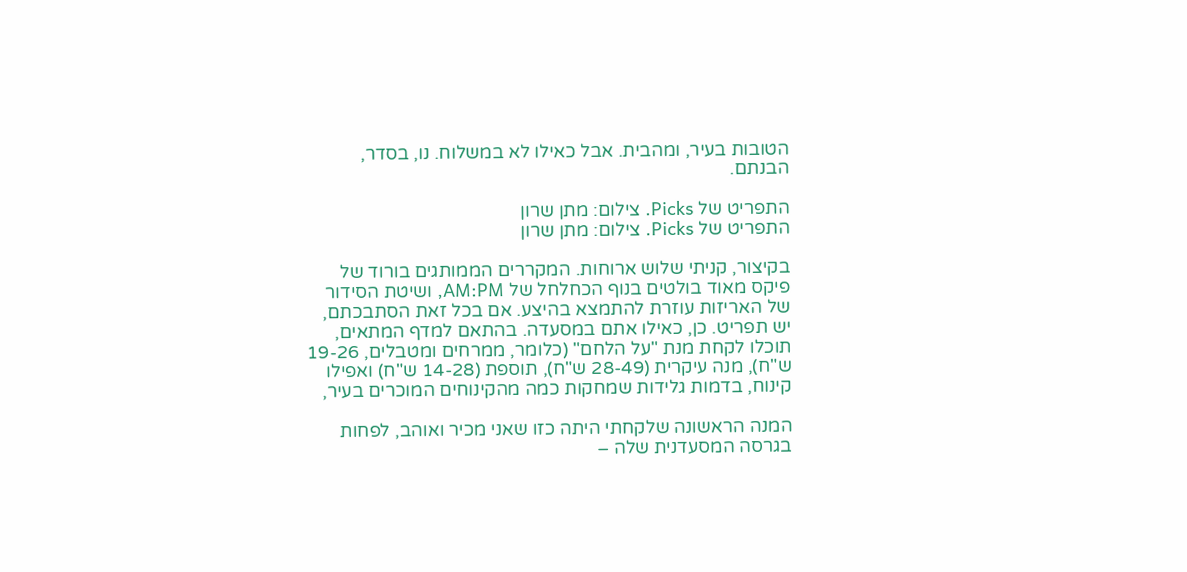הטובות בעיר, ומהבית. אבל כאילו לא במשלוח. נו, בסדר, הבנתם.

התפריט של Picks. צילום: מתן שרון
התפריט של Picks. צילום: מתן שרון

בקיצור, קניתי שלוש ארוחות. המקררים הממותגים בורוד של פיקס מאוד בולטים בנוף הכחלחל של AM:PM, ושיטת הסידור של האריזות עוזרת להתמצא בהיצע. אם בכל זאת הסתבכתם, יש תפריט. כן, כאילו אתם במסעדה. בהתאם למדף המתאים, תוכלו לקחת מנת "על הלחם" (כלומר, ממרחים ומטבלים, 19-26 ש"ח), מנה עיקרית (28-49 ש"ח), תוספת (14-28 ש"ח) ואפילו קינוח, בדמות גלידות שמחקות כמה מהקינוחים המוכרים בעיר,

המנה הראשונה שלקחתי היתה כזו שאני מכיר ואוהב, לפחות בגרסה המסעדנית שלה –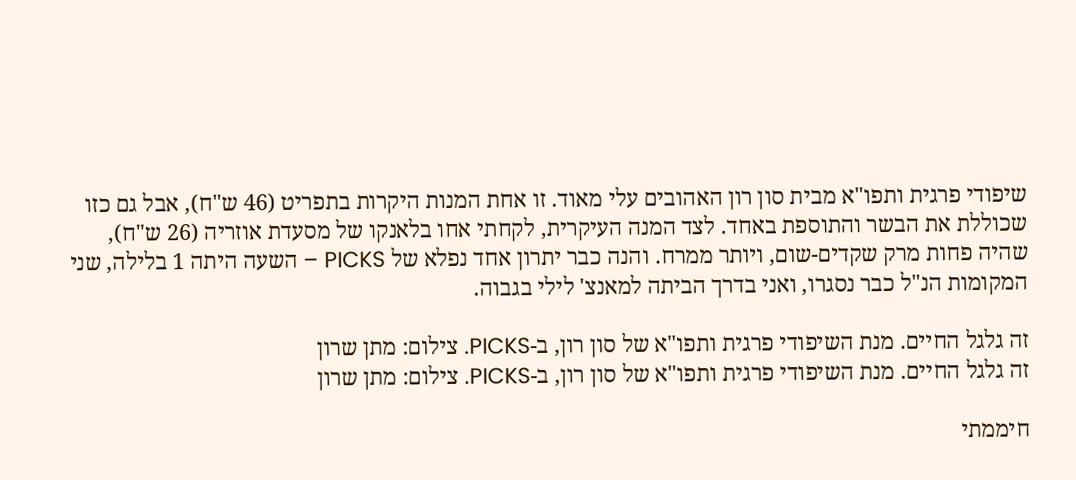שיפודי פרגית ותפו"א מבית סון רון האהובים עלי מאוד. זו אחת המנות היקרות בתפריט (46 ש"ח), אבל גם כזו שכוללת את הבשר והתוספת באחד. לצד המנה העיקרית, לקחתי אחו בלאנקו של מסעדת אוזריה (26 ש"ח), שהיה פחות מרק שקדים-שום, ויותר ממרח. והנה כבר יתרון אחד נפלא של PICKS – השעה היתה 1 בלילה, שני המקומות הנ"ל כבר נסגרו, ואני בדרך הביתה למאנצ' לילי בגבוה.

זה גלגל החיים. מנת השיפודי פרגית ותפו"א של סון רון, ב-PICKS. צילום: מתן שרון
זה גלגל החיים. מנת השיפודי פרגית ותפו"א של סון רון, ב-PICKS. צילום: מתן שרון

חיממתי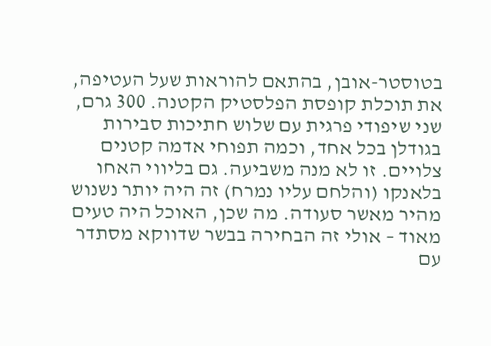בטוסטר-אובן, בהתאם להוראות שעל העטיפה, את תוכלת קופסת הפלסטיק הקטנה. 300 גרם, שני שיפודי פרגית עם שלוש חתיכות סבירות בגודלן בכל אחד, וכמה תפוחי אדמה קטנים צלויים. זו לא מנה משביעה. גם בליווי האחו בלאנקו (והלחם עליו נמרח) זה היה יותר נשנוש מהיר מאשר סעודה. מה שכן, האוכל היה טעים מאוד – אולי זה הבחירה בבשר שדווקא מסתדר עם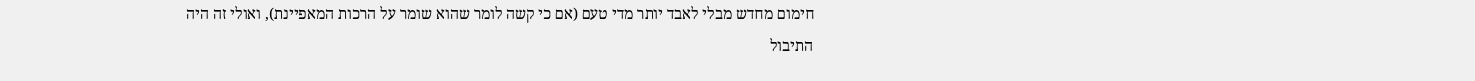חימום מחדש מבלי לאבד יותר מדי טעם (אם כי קשה לומר שהוא שומר על הרכות המאפיינת), ואולי זה היה התיבול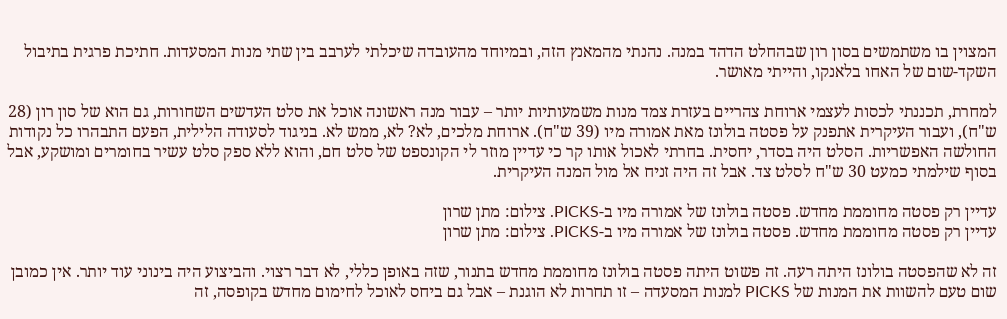המצוין בו משתמשים בסון רון שבהחלט הדהד במנה. נהנתי מהמאנץ הזה, ובמיוחד מהעובדה שיכלתי לערבב בין שתי מנות המסעדות. חתיכת פרגית בתיבול השקד-שום של האחו בלאנקו, והייתי מאושר.

למחרת, תכננתי לכסות לעצמי ארוחת צהריים בעזרת צמד מנות משמעותיות יותר – עבור מנה ראשונה אוכל את סלט העדשים השחורות, גם הוא של סון רון (28 ש"ח), ועבור העיקרית אתפנק על פסטה בולונז מאת אמורה מיו (39 ש"ח). ארוחת מלכים, לא? לא, ממש לא. בניגוד לסעודה הלילית, הפעם התבהרו כל נקודות החולשה האפשריות. הסלט היה בסדר, יחסית. בחרתי לאכול אותו קר כי עדיין מוזר לי הקונספט של סלט חם, והוא ללא ספק סלט עשיר בחומרים ומושקע, אבל בסוף שילמתי כמעט 30 ש"ח לסלט צד. אבל זה היה זניח אל מול המנה העיקרית.

עדיין רק פסטה מחוממת מחדש. פסטה בולונז של אמורה מיו ב-PICKS. צילום: מתן שרון
עדיין רק פסטה מחוממת מחדש. פסטה בולונז של אמורה מיו ב-PICKS. צילום: מתן שרון

זה לא שהפסטה בולונז היתה רעה. זה פשוט היתה פסטה בולונז מחוממת מחדש בתנור, שזה באופן כללי, לא דבר רצוי. והביצוע היה בינוני עוד יותר. אין כמובן שום טעם להשוות את המנות של PICKS למנות המסעדה – זו תחרות לא הוגנת – אבל גם ביחס לאוכל לחימום מחדש בקופסה, זה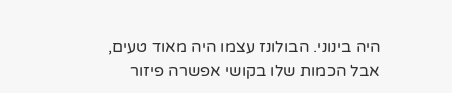היה בינוני. הבולונז עצמו היה מאוד טעים, אבל הכמות שלו בקושי אפשרה פיזור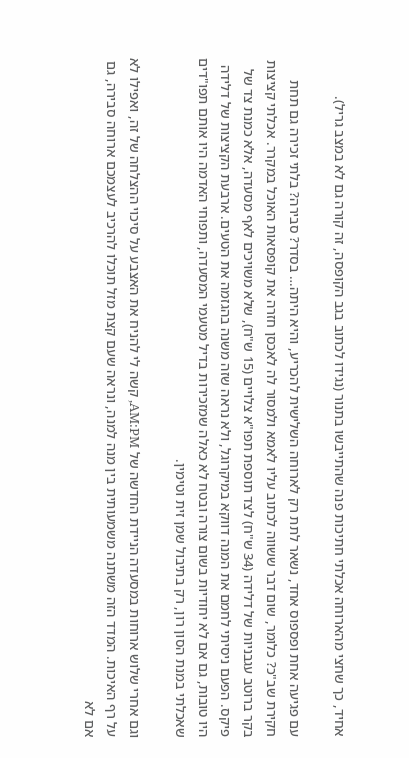אחיד, כך שחצי מהארוחה אכלתי חתיכות פנה שהתייבשו בתנור (נגידו לכתוב בגב הקופסה, זה קורה גם לא במצב גריל).

עם פגיעה אחת ופספוס אחד, נשאר לתת רק לארוחה השלישית להכריע, והיא היתה… בסדר? סבירה? בלתי זכירה גם תחת חקירת שב"כ? כלומר, שום דבר ששווה לכתוב עליו לאמא ולמסור לה לאכסן חזרה את קופסאות האוכל במקרר. אכלתי קציצות בקר ברוטב עגבניות של דלידה (34 ש"ח) לצד תוספת תפו"א צלויים (15 ש"ח), שלא משויכים לאף מסעדה, אלא כמנת צד של פיקס. הפעם ניסיתי לחמם את המנה דווקא במיקרוגל, ולא נראה שזה משנה בהגזמה את הטעים. ארבעת הקציצות של דלידה היו טובות, גם אם לא יחודיות בשום צורה ובטח לא כאלה שמזכירות בדיל מטעמי המסעדה, ותפוחי האדמה היו אותם תפו"דים שאכלתי במנת הסון רון, רק בתיבול שמן זית וטימין.

וגם אחרי שלוש ארוחות במסעדה הניידת החדשה של AM:PM, קשה לי להניח את האצבע על סיכוי ההצלחה של זה, ואפילו לא על רף האיכות. המדד הזה משתנה משמעותית בין מנה למנה, ונראה שעם קצת מזל תוכלו להרכיב לעצמכם ארוחה סבירה, גם אם לא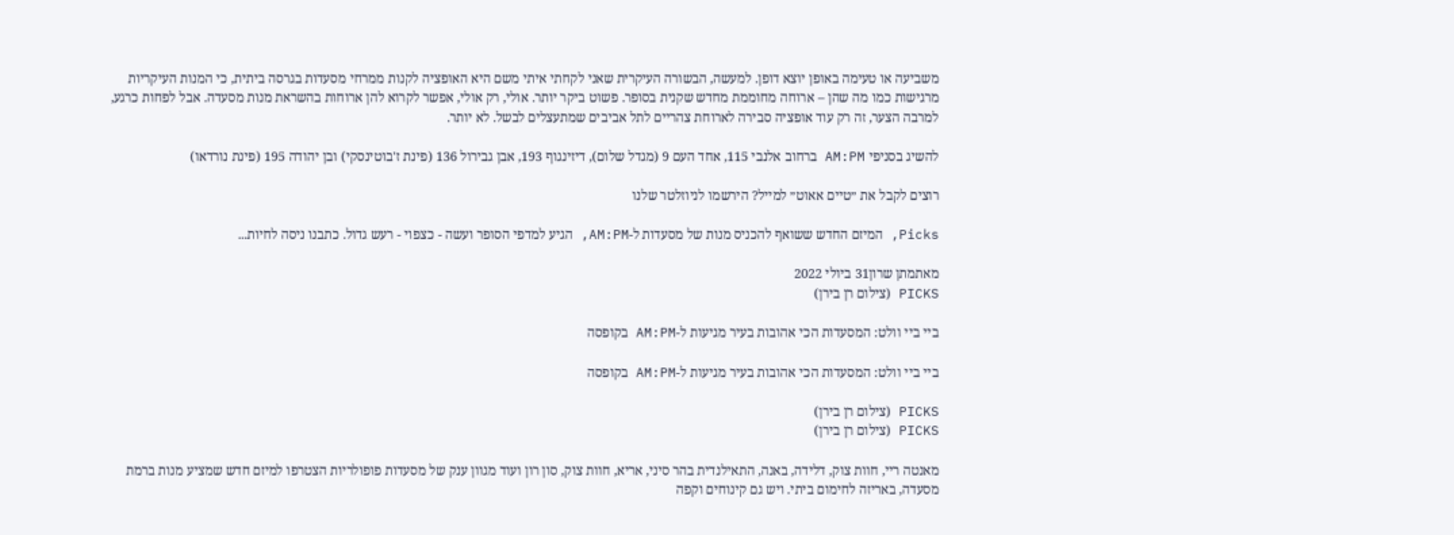משביעה או טעימה באופן יוצא דופן. למעשה, הבשורה העיקרית שאני לקחתי איתי משם היא האופציה לקנות ממרחי מסעדות בגרסה ביתית, כי המנות העיקריות מרגישות כמו מה שהן – ארוחה מחוממת מחדש שקנית בסופר. פשוט ביקר יותר. אולי, רק אולי, אפשר לקרוא להן ארוחות בהשראת מנות מסעדה. אבל לפחות כרגע, למרבה הצער, זה רק עוד אופציה סבירה לארוחת צהריים לתל אביבים שמתעצלים לבשל. לא יותר.

להשיג בסניפי AM:PM ברחוב אלנבי 115, אחד העם 9 (מגדל שלום), דיזינגוף 193, אבן גבירול 136 (פינת ז'בוטינסקי) ובן יהודה 195 (פינת נורדאו)

רוצים לקבל את ״טיים אאוט״ למייל? הירשמו לניוזלטר שלנו

Picks, המיזם החדש ששואף להכניס מנות של מסעדות ל-AM:PM, הגיע למדפי הסופר ועשה - כצפוי - רעש גדול. כתבנו ניסה לחיות...

מאתמתן שרון31 ביולי 2022
PICKS (צילום רן בירן)

ביי ביי וולט: המסעדות הכי אהובות בעיר מגיעות ל-AM:PM בקופסה

ביי ביי וולט: המסעדות הכי אהובות בעיר מגיעות ל-AM:PM בקופסה

PICKS (צילום רן בירן)
PICKS (צילום רן בירן)

מאנטה ריי, חוות צוק, דלידה, באנה, התאילנדית בהר סיני, אריא, חוות צוק, סון רון ועוד מגוון ענק של מסעדות פופולריות הצטרפו למיזם חדש שמציע מנות ברמת מסעדה, באריזה לחימום ביתי. ויש גם קינוחים וקפה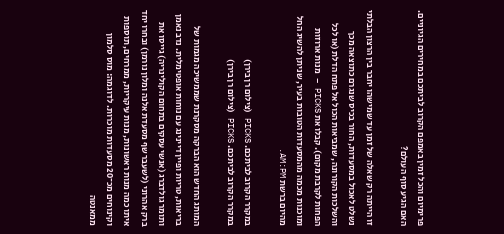פרימיום והכל זמין באמפם הקרוב לביתכם במחירים הגיוניים. האם הגיע סוף העולם?

זו הייתה רק שאלה של זמן עד שמישהו יחבר בין הרצון הבלתי נשלט לאכול במסעדות, החור בכיס שנגרם כתוצאה מכך והשלכות הקורונה, שמביאות הכול אל פתח הדלת (או לכל הפחות לקרבת מקום). קבלו את PICKS – מנות ארוזות ומוכנות מכמה מהמסעדות הטובות בעיר, שניתן להשיג החל מהיום ברשת AM:PM.

במקרר הקרוב לביתכם. PICKS (צילום רן בירן)
במקרר הקרוב לביתכם. PICKS (צילום רן בירן)

המותג החדש הוא הברקה מסקרנת שממשיכה מגמות של בריאות, טריות ופיין דיינינג עם נוחות אופטימלית. נדב נאמן ותומר גולדברג (אנשי עסקים בתחום הקולינריה) גייסו את ברק אהרוני (לשעבר שף מסעדת אלנה ומלון נורמן) ובחרו יחד איתו כמה מנות ראשונות, מנות עיקריות, ממרחים, תוספות וקינוחים מכ־20 מסעדות מוכרות. לדוגמה: מוס סלמון ממאנטה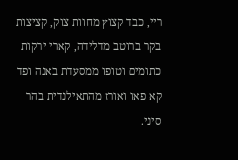ריי, כבד קצוץ מחוות צוק, קציצות בקר ברוטב מדלידה, קארי ירקות כתומים וטופו ממסעדת באנה ופד קא פאו ואורז מהתאילנדית בהר סיני.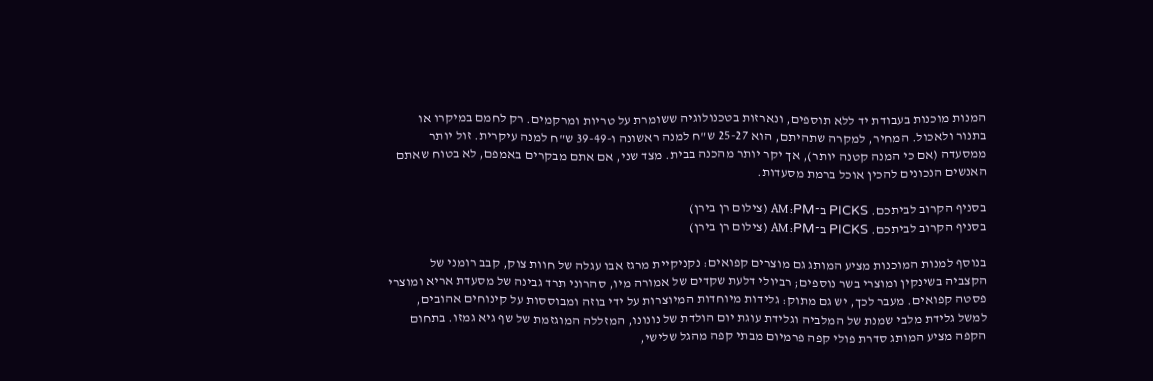המנות מוכנות בעבודת יד ללא תוספים, ונארזות בטכנולוגיה ששומרת על טריות ומרקמים. רק לחמם במיקרו או בתנור ולאכול. המחיר, למקרה שתהיתם, הוא 25-27 ש"ח למנה ראשונה ו-39-49 ש"ח למנה עיקרית. זול יותר ממסעדה (אם כי המנה קטנה יותר), אך יקר יותר מהכנה בבית. מצד שני, אם אתם מבקרים באמפם, לא בטוח שאתם האנשים הנכונים להכין אוכל ברמת מסעדות.

בסניף הקרוב לביתכם. PICKS ב־AM:PM (צילום רן בירן)
בסניף הקרוב לביתכם. PICKS ב־AM:PM (צילום רן בירן)

בנוסף למנות המוכנות מציע המותג גם מוצרים קפואים: נקניקיית מרגז אבו עגלה של חוות צוק, קבב רומני של הקצביה בשינקין ומוצרי בשר נוספים; רביולי דלעת שקדים של אמורה מיו, סהרוני תרד גבינה של מסעדת אריא ומוצרי פסטה קפואים. מעבר לכך, יש גם מתוק: גלידות מיוחדות המיוצרות על ידי בוזה ומבוססות על קינוחים אהובים, למשל גלידת מלבי שמנת של המלביה וגלידת עוגת יום הולדת של נונונו, המזללה המוגזמת של שף גיא גמזו. בתחום הקפה מציע המותג סדרת פולי קפה פרמיום מבתי קפה מהגל שלישי,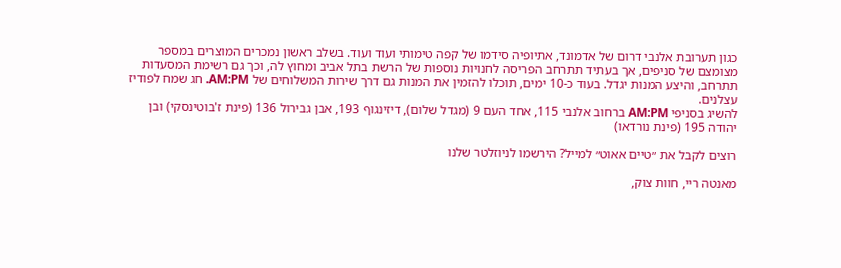כגון תערובת אלנבי דרום של אדמונד, אתיופיה סידמו של קפה טימותי ועוד ועוד. בשלב ראשון נמכרים המוצרים במספר מצומצם של סניפים, אך בעתיד תתרחב הפריסה לחנויות נוספות של הרשת בתל אביב ומחוץ לה, וכך גם רשימת המסעדות תתרחב, והיצע המנות יגדל. בעוד כ-10 ימים, תוכלו להזמין את המנות גם דרך שירות המשלוחים של AM:PM. חג שמח לפודיז עצלנים.
להשיג בסניפי AM:PM ברחוב אלנבי 115, אחד העם 9 (מגדל שלום), דיזינגוף 193, אבן גבירול 136 (פינת ז'בוטינסקי) ובן יהודה 195 (פינת נורדאו)

רוצים לקבל את ״טיים אאוט״ למייל? הירשמו לניוזלטר שלנו

מאנטה ריי, חוות צוק,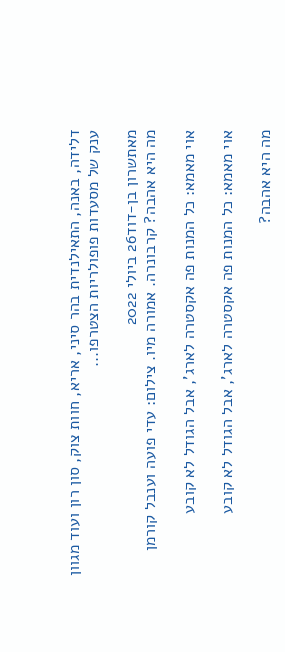דלידה, באנה, התאילנדית בהר סיני, אריא, חוות צוק, סון רון ועוד מגוון ענק של מסעדות פופולריות הצטרפו...

מאתשרון בן-דוד26 ביולי 2022
מה היא אהבה? קרבונרה. אמורה מיו. צילום: עדי פועה וענבל קורמן

אוי מאמא: כל המנות פה אקסטרה לארג', אבל הגודל לא קובע

אוי מאמא: כל המנות פה אקסטרה לארג', אבל הגודל לא קובע

מה היא אהבה?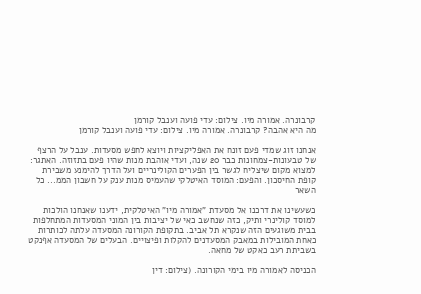קרבונרה. אמורה מיו. צילום: עדי פועה וענבל קורמן
מה היא אהבה? קרבונרה. אמורה מיו. צילום: עדי פועה וענבל קורמן

אנחנו זוג שמדי פעם זונח את האפליקציות ויוצא לחפש מסעדות. ענבל על הרצף של טבעונות-צמחונות כבר 20 שנה, ועדי אוהבת מנות שהיו פעם בתזוזה. האתגר: למצוא מקום שיצליח לגשר בין הפערים הקולינריים ועל הדרך להימנע משבירת קופת החיסכון. והפעם: המוסד האיטלקי שהעמיס מנות ענק על חשבון הממ... כל השאר

כשעשינו את דרכנו אל מסעדת "אמורה מיו" האיטלקית, ידענו שאנחנו הולכות למוסד קולינרי ותיק, כזה שנחשב כאי של יציבות בין המוני המסעדות המתחלפות בבית משוגעים הזה שנקרא תל אביב. בתקופת הקורונה המסעדה עלתה לכותרות כאחת המובילות במאבק המסעדנים להקלות ופיצויים. הבעלים של המסעדה אףנקט בשביתת רעב כאקט של מחאה.

הכניסה לאמורה מיו בימי הקורונה. (צילום: דין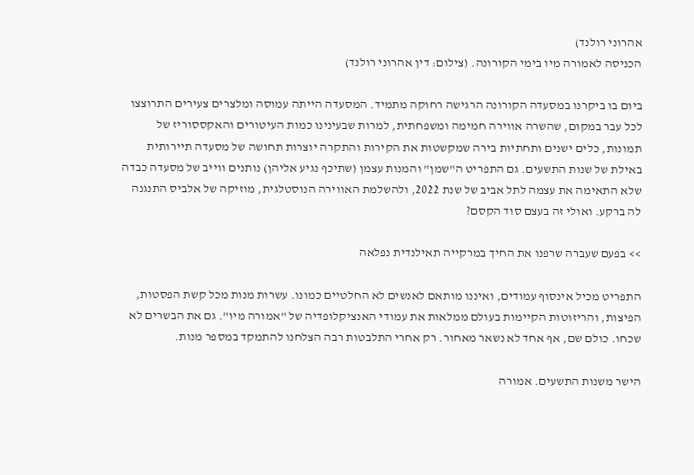אהרוני רולנד)
הכניסה לאמורה מיו בימי הקורונה. (צילום: דין אהרוני רולנד)

ביום בו ביקרנו במסעדה הקורונה הרגישה רחוקה מתמיד. המסעדה הייתה עמוסה ומלצרים צעירים התרוצצו לכל עבר במקום, שהשרה אווירה חמימה ומשפחתית, למרות שבעינינו כמות העיטורים והאקססוריז של תמונות, כלים ישנים ותחתיות בירה שמקשטות את הקירות והתקרה יוצרות תחושה של מסעדה תיירותית באילת של שנות התשעים. גם התפריט ה"שמן" והמנות עצמן (שתיכף נגיע אליהן) נותנים ווייב של מסעדה כבדה שלא התאימה את עצמה לתל אביב של שנת 2022, ולהשלמת האווירה הנוסטלגית, מוזיקה של אלביס התנגנה לה ברקע. ואולי זה בעצם סוד הקסם?

>> בפעם שעברה שרפנו את החיך במרקייה תאילנדית נפלאה

התפריט מכיל אינסוף עמודים, ואיננו מותאם לאנשים לא החלטיים כמונו. עשרות מנות מכל קשת הפסטות, הפיצות, והריזוטות הקיימות בעולם ממלאות את עמודי האנציקלופדיה של "אמורה מיו". גם את הבשרים לא שכחו. כולם שם, אף אחד לא נשאר מאחור. רק אחרי התלבטות רבה הצלחנו להתמקד במספר מנות.

הישר משנות התשעים. אמורה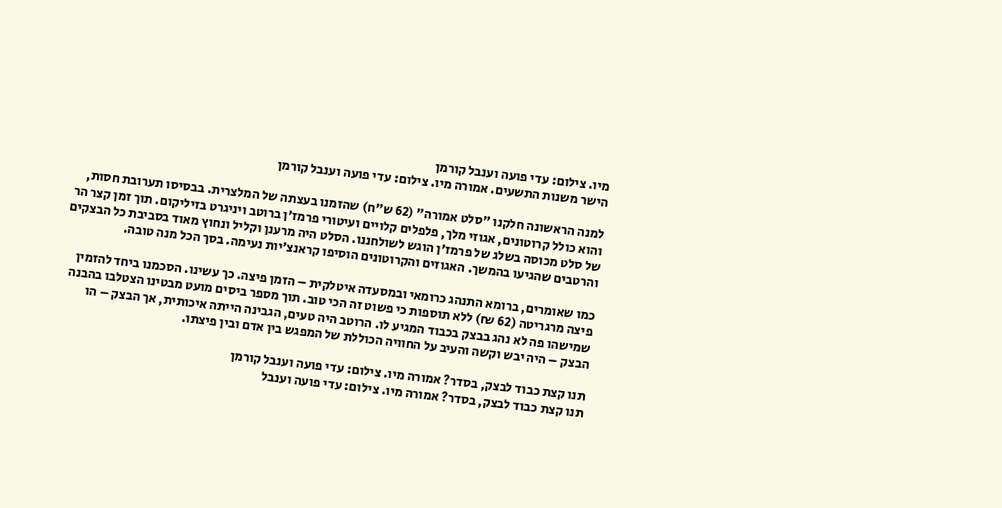מיו. צילום: עדי פועה וענבל קורמן
הישר משנות התשעים. אמורה מיו. צילום: עדי פועה וענבל קורמן

למנה הראשונה חלקנו "סלט אמורה" (62 ש"ח) שהזמנו בעצתה של המלצרית. בבסיסו תערובת חסות, והוא כולל קרוטונים, אגוזי מלך, פלפלים קלויים ועיטורי פרמז'ן ברוטב ויניגרט בזיליקום. תוך זמן קצר הר של סלט מכוסה בשלג של פרמז'ן הוגש לשולחננו. הסלט היה מרענן וקליל ונחוץ מאוד בסביבת כל הבצקים והרטבים שהגיעו בהמשך. האגוזים והקרוטונים הוסיפו קראנצ'יות נעימה. בסך הכל מנה טובה.

כמו שאומרים, ברומא התנהג כרומאי ובמסעדה איטלקית – הזמן פיצה. כך עשינו. הסכמנו ביחד להזמין פיצה מרגריטה (62 ₪) ללא תוספות כי פשוט זה הכי טוב. תוך מספר ביסים מועט מבטינו הצטלבו בהבנה שמישהו פה לא נהג בבצק בכבוד המגיע לו. הרוטב היה טעים, הגבינה הייתה איכותית, אך הבצק – הו הבצק – היה יבש וקשה והעיב על החוויה הכוללת של המפגש בין אדם ובין פיצתו.

תנו קצת כבוד לבצק, בסדר? אמורה מיו. צילום: עדי פועה וענבל קורמן
תנו קצת כבוד לבצק, בסדר? אמורה מיו. צילום: עדי פועה וענבל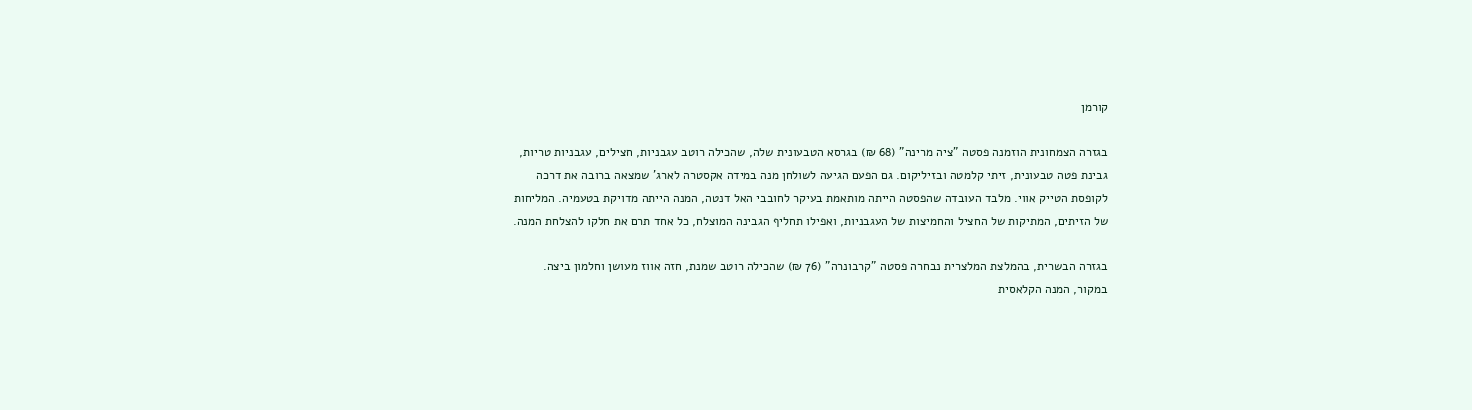קורמן

בגזרה הצמחונית הוזמנה פסטה "ציה מרינה" (68 ₪) בגרסא הטבעונית שלה, שהכילה רוטב עגבניות, חצילים, עגבניות טריות, גבינת פטה טבעונית, זיתי קלמטה ובזיליקום. גם הפעם הגיעה לשולחן מנה במידה אקסטרה לארג' שמצאה ברובה את דרכה לקופסת הטייק אווי. מלבד העובדה שהפסטה הייתה מותאמת בעיקר לחובבי האל דנטה, המנה הייתה מדויקת בטעמיה. המליחות של הזיתים, המתיקות של החציל והחמיצות של העגבניות, ואפילו תחליף הגבינה המוצלח, כל אחד תרם את חלקו להצלחת המנה.

בגזרה הבשרית, בהמלצת המלצרית נבחרה פסטה "קרבונרה" (76 ₪) שהכילה רוטב שמנת, חזה אווז מעושן וחלמון ביצה. במקור, המנה הקלאסית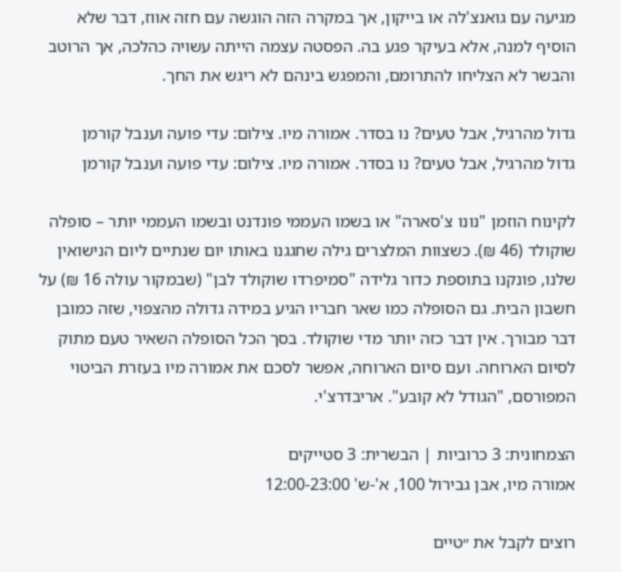מגיעה עם גואנצ'לה או בייקון, אך במקרה הזה הוגשה עם חזה אווז, דבר שלא הוסיף למנה, אלא בעיקר פגע בה. הפסטה עצמה הייתה עשויה כהלכה, אך הרוטב והבשר לא הצליחו להתרומם, והמפגש בינהם לא ריגש את החך.

גדול מהרגיל, אבל טעים? נו בסדר. אמורה מיו. צילום: עדי פועה וענבל קורמן
גדול מהרגיל, אבל טעים? נו בסדר. אמורה מיו. צילום: עדי פועה וענבל קורמן

לקינוח הוזמן "נונו צ'סארה" או בשמו העממי פונדנט ובשמו העממי יותר – סופלה שוקולד (46 ₪). כשצוות המלצרים גילה שחגגנו באותו יום שנתיים ליום הנישואין שלנו, פונקנו בתוספת כדור גלידה "סמיפרדו שוקולד לבן" (שבמקור עולה 16 ₪) על חשבון הבית. גם הסופלה כמו שאר חבריו הגיע במידה גדולה מהצפוי, שזה כמובן דבר מבורך. אין דבר כזה יותר מדי שוקולד. בסך הכל הסופלה השאיר טעם מתוק לסיום הארוחה. ועם סיום הארוחה, אפשר לסכם את אמורה מיו בעזרת הביטוי המפורסם, "הגודל לא קובע". אריבדרצ'י.

הצמחונית: 3 כרוביות | הבשרית: 3 סטייקים
אמורה מיו, אבן גבירול 100, א'-ש' 12:00-23:00

רוצים לקבל את ״טיים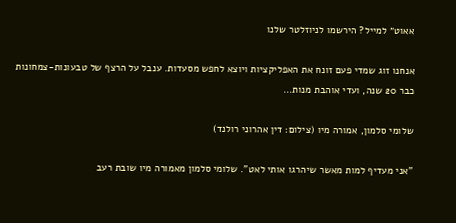אאוט״ למייל? הירשמו לניוזלטר שלנו

אנחנו זוג שמדי פעם זונח את האפליקציות ויוצא לחפש מסעדות. ענבל על הרצף של טבעונות-צמחונות כבר 20 שנה, ועדי אוהבת מנות...

שלומי סלמון, אמורה מיו (צילום: דין אהרוני רולנד)

"אני מעדיף למות מאשר שיהרגו אותי לאט". שלומי סלמון מאמורה מיו שובת רעב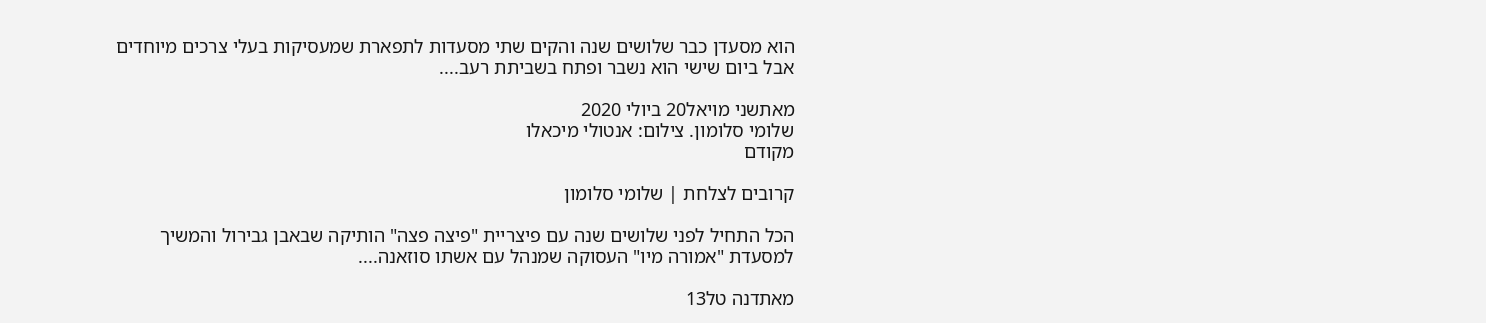הוא מסעדן כבר שלושים שנה והקים שתי מסעדות לתפארת שמעסיקות בעלי צרכים מיוחדים אבל ביום שישי הוא נשבר ופתח בשביתת רעב....

מאתשני מויאל20 ביולי 2020
שלומי סלומון. צילום: אנטולי מיכאלו
מקודם

קרובים לצלחת | שלומי סלומון

הכל התחיל לפני שלושים שנה עם פיצריית "פיצה פצה" הותיקה שבאבן גבירול והמשיך למסעדת "אמורה מיו" העסוקה שמנהל עם אשתו סוזאנה....

מאתדנה טל13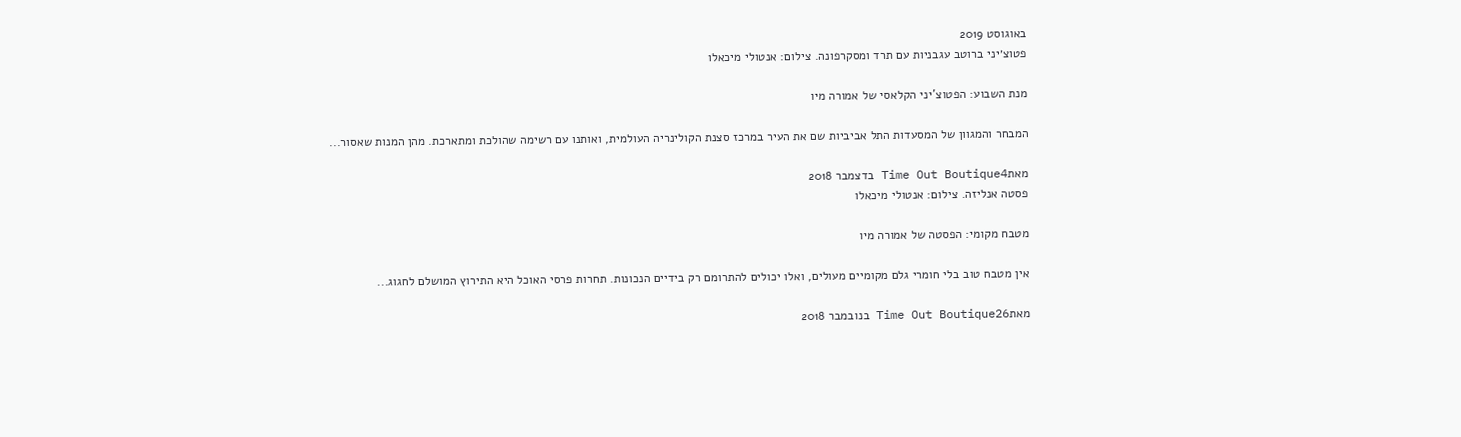באוגוסט 2019
פטוצ׳יני ברוטב עגבניות עם תרד ומסקרפונה. צילום: אנטולי מיכאלו

מנת השבוע: הפטוצ'יני הקלאסי של אמורה מיו

המבחר והמגוון של המסעדות התל אביביות שם את העיר במרכז סצנת הקולינריה העולמית, ואותנו עם רשימה שהולכת ומתארכת. מהן המנות שאסור...

מאתTime Out Boutique4 בדצמבר 2018
פסטה אנליזה. צילום: אנטולי מיכאלו

מטבח מקומי: הפסטה של אמורה מיו

אין מטבח טוב בלי חומרי גלם מקומיים מעולים, ואלו יכולים להתרומם רק בידיים הנכונות. תחרות פרסי האוכל היא התירוץ המושלם לחגוג...

מאתTime Out Boutique26 בנובמבר 2018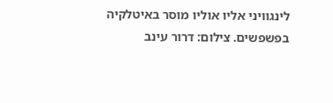לינגוויני אליו אוליו מוסר באיטלקיה בפשפשים. צילום: דרור עינב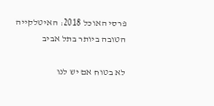פרסי האוכל 2018: האיטלקייה הטובה ביותר בתל אביב

לא בטוח אם יש לנו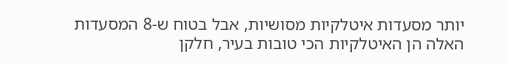יותר מסעדות איטלקיות מסושיות, אבל בטוח ש-8 המסעדות האלה הן האיטלקיות הכי טובות בעיר, חלקן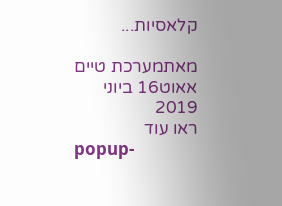קלאסיות...

מאתמערכת טיים אאוט16 ביוני 2019
ראו עוד
popup-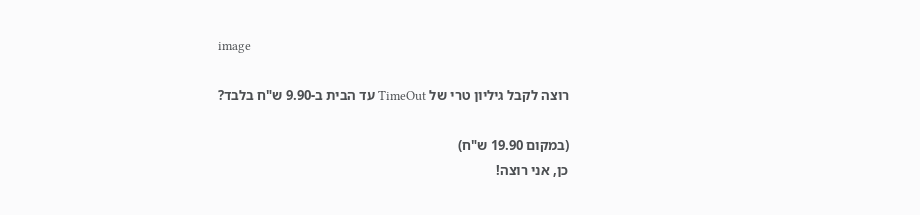image

רוצה לקבל גיליון טרי של TimeOut עד הבית ב-9.90 ש"ח בלבד?

(במקום 19.90 ש"ח)
כן, אני רוצה!